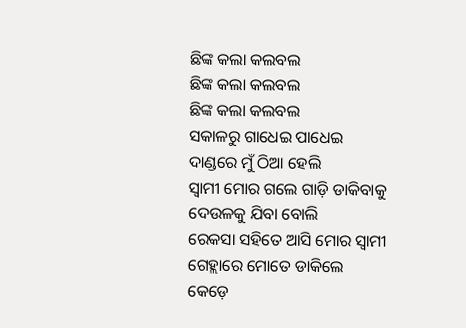ଛିଙ୍କ କଲା କଲବଲ
ଛିଙ୍କ କଲା କଲବଲ
ଛିଙ୍କ କଲା କଲବଲ
ସକାଳରୁ ଗାଧେଇ ପାଧେଇ
ଦାଣ୍ଡରେ ମୁଁ ଠିଆ ହେଲି
ସ୍ଵାମୀ ମୋର ଗଲେ ଗାଡ଼ି ଡାକିବାକୁ
ଦେଉଳକୁ ଯିବା ବୋଲି
ରେକସା ସହିତେ ଆସି ମୋର ସ୍ଵାମୀ
ଗେହ୍ଲାରେ ମୋତେ ଡାକିଲେ
କେଡ଼େ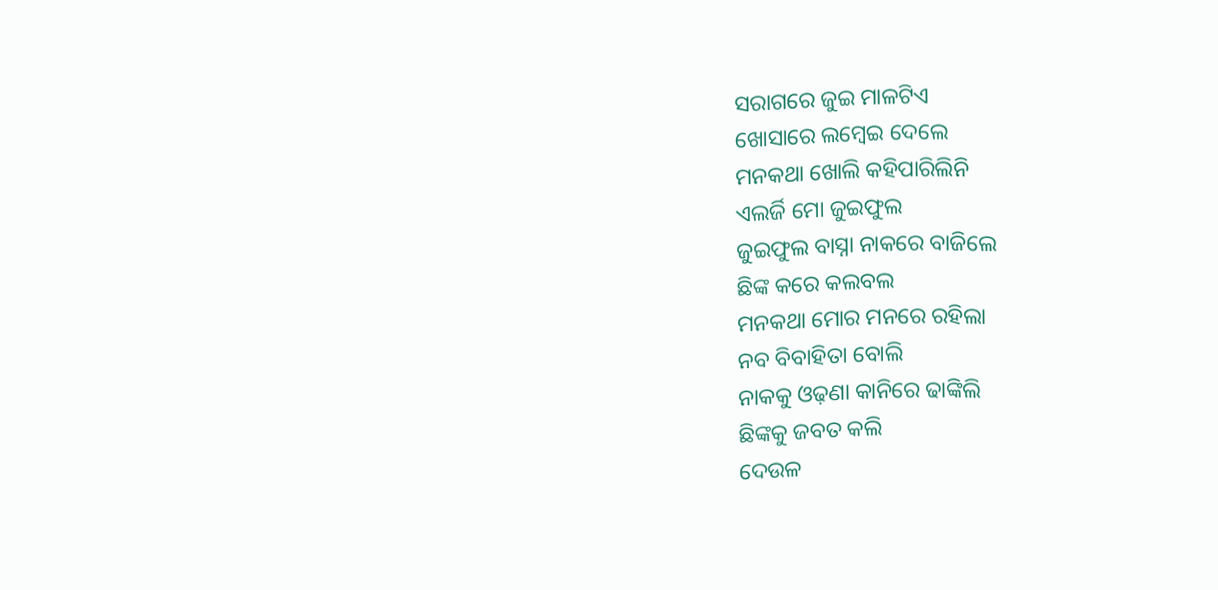ସରାଗରେ ଜୁଇ ମାଳଟିଏ
ଖୋସାରେ ଲମ୍ବେଇ ଦେଲେ
ମନକଥା ଖୋଲି କହିପାରିଲିନି
ଏଲର୍ଜି ମୋ ଜୁଇଫୁଲ
ଜୁଇଫୁଲ ବାସ୍ନା ନାକରେ ବାଜିଲେ
ଛିଙ୍କ କରେ କଲବଲ
ମନକଥା ମୋର ମନରେ ରହିଲା
ନବ ବିବାହିତା ବୋଲି
ନାକକୁ ଓଢ଼ଣା କାନିରେ ଢାଙ୍କିଲି
ଛିଙ୍କକୁ ଜବତ କଲି
ଦେଉଳ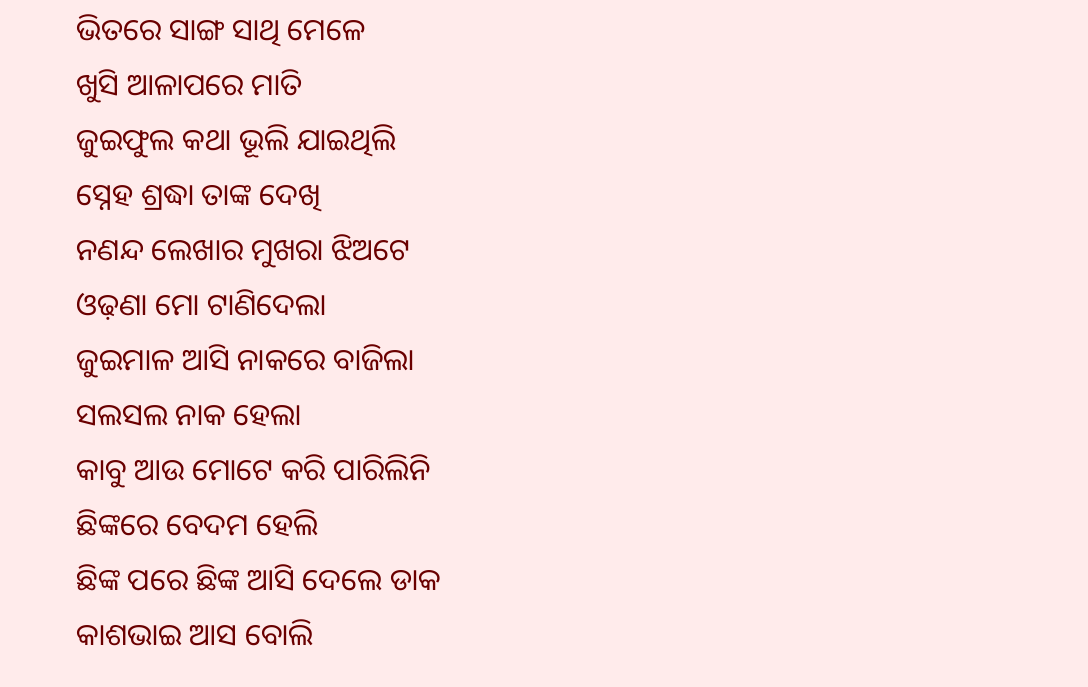ଭିତରେ ସାଙ୍ଗ ସାଥି ମେଳେ
ଖୁସି ଆଳାପରେ ମାତି
ଜୁଇଫୁଲ କଥା ଭୂଲି ଯାଇଥିଲି
ସ୍ନେହ ଶ୍ରଦ୍ଧା ତାଙ୍କ ଦେଖି
ନଣନ୍ଦ ଲେଖାର ମୁଖରା ଝିଅଟେ
ଓଢ଼ଣା ମୋ ଟାଣିଦେଲା
ଜୁଇମାଳ ଆସି ନାକରେ ବାଜିଲା
ସଲସଲ ନାକ ହେଲା
କାବୁ ଆଉ ମୋଟେ କରି ପାରିଲିନି
ଛିଙ୍କରେ ବେଦମ ହେଲି
ଛିଙ୍କ ପରେ ଛିଙ୍କ ଆସି ଦେଲେ ଡାକ
କାଶଭାଇ ଆସ ବୋଲି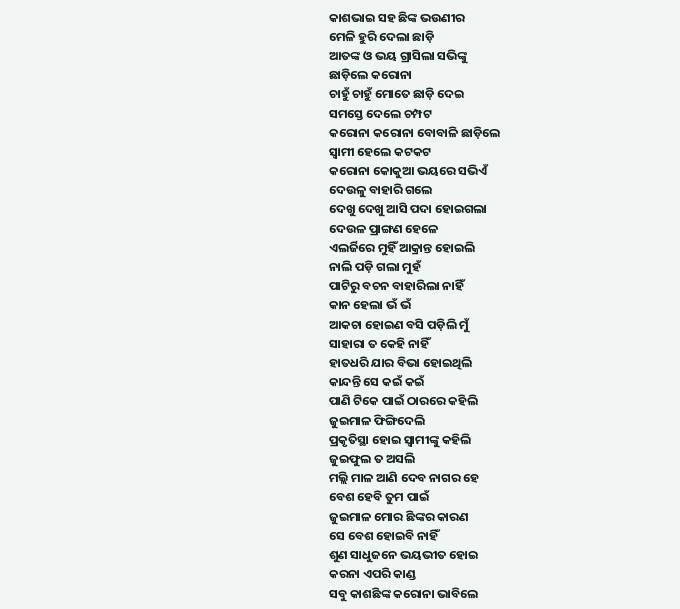କାଶଭାଇ ସହ ଛିଙ୍କ ଭଉଣୀର
ମେଳି ହୁରି ଦେଲା ଛାଡ଼ି
ଆତଙ୍କ ଓ ଭୟ ଗ୍ରାସିଲା ସଭିଙ୍କୁ
ଛାଡ଼ିଲେ କରୋନା
ଚାହୁଁ ଚାହୁଁ ମୋତେ ଛାଡ଼ି ଦେଇ
ସମସ୍ତେ ଦେଲେ ଚମ୍ପଟ
କରୋନା କରୋନା ବୋବାଳି ଛାଡ଼ିଲେ
ସ୍ଵାମୀ ହେଲେ କଟକଟ
କରୋନା କୋକୁଆ ଭୟରେ ସଭିଏଁ
ଦେଉଳୁ ବାହାରି ଗଲେ
ଦେଖୁ ଦେଖୁ ଆସି ପଦା ହୋଇଗଲା
ଦେଉଳ ପ୍ରାଙ୍ଗଣ ହେଳେ
ଏଲର୍ଜିରେ ମୁହିଁ ଆକ୍ରାନ୍ତ ହୋଇଲି
ନାଲି ପଡ଼ି ଗଲା ମୁହଁ
ପାଟିରୁ ବଚନ ବାହାରିଲା ନାହିଁ
କାନ ହେଲା ଭଁ ଭଁ
ଆକଚା ହୋଇଣ ବସି ପଡ଼ିଲି ମୁଁ
ସାହାରା ତ କେହି ନାହିଁ
ହାତଧରି ଯାର ବିଭା ହୋଇଥିଲି
କାନ୍ଦନ୍ତି ସେ କଇଁ କଇଁ
ପାଣି ଟିକେ ପାଇଁ ଠାରରେ କହିଲି
ଜୁଇମାଳ ଫିଙ୍ଗିଦେଲି
ପ୍ରକୃତିସ୍ଥା ହୋଇ ସ୍ଵାମୀଙ୍କୁ କହିଲି
ଜୁଇଫୁଲ ତ ଅସଲି
ମଲ୍ଲି ମାଳ ଆଣି ଦେବ ନାଗର ହେ
ବେଶ ହେବି ତୁମ ପାଇଁ
ଜୁଇମାଳ ମୋର ଛିଙ୍କର କାରଣ
ସେ ବେଶ ହୋଇବି ନାହିଁ
ଶୁଣ ସାଧୁଜନେ ଭୟଭୀତ ହୋଇ
କରନା ଏପରି କାଣ୍ଡ
ସବୁ କାଶଛିଙ୍କ କରୋନା ଭାବିଲେ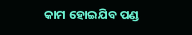କାମ ହୋଇଯିବ ପଣ୍ଡ